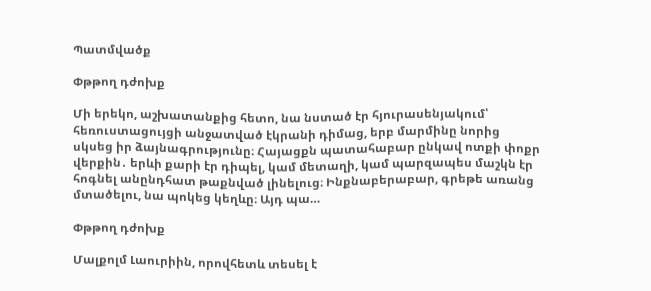Պատմվածք

Փթթող դժոխք

Մի երեկո, աշխատանքից հետո, նա նստած էր հյուրասենյակում՝ հեռուստացույցի անջատված էկրանի դիմաց, երբ մարմինը նորից սկսեց իր ձայնագրությունը։ Հայացքն պատահաբար ընկավ ոտքի փոքր վերքին․ երևի քարի էր դիպել, կամ մետաղի, կամ պարզապես մաշկն էր հոգնել անընդհատ թաքնված լինելուց։ Ինքնաբերաբար, գրեթե առանց մտածելու, նա պոկեց կեղևը։ Այդ պա…

Փթթող դժոխք

Մալքոլմ Լաուրիին, որովհետև տեսել է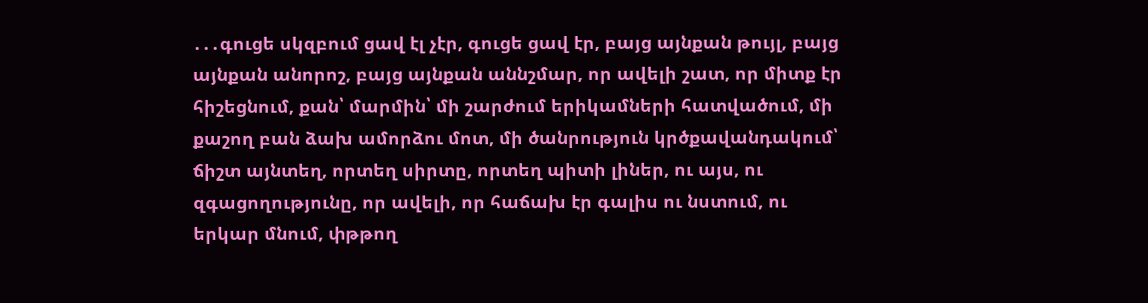․․․գուցե սկզբում ցավ էլ չէր, գուցե ցավ էր, բայց այնքան թույլ, բայց այնքան անորոշ, բայց այնքան աննշմար, որ ավելի շատ, որ միտք էր հիշեցնում, քան՝ մարմին՝ մի շարժում երիկամների հատվածում, մի քաշող բան ձախ ամորձու մոտ, մի ծանրություն կրծքավանդակում՝ ճիշտ այնտեղ, որտեղ սիրտը, որտեղ պիտի լիներ, ու այս, ու զգացողությունը, որ ավելի, որ հաճախ էր գալիս ու նստում, ու երկար մնում, փթթող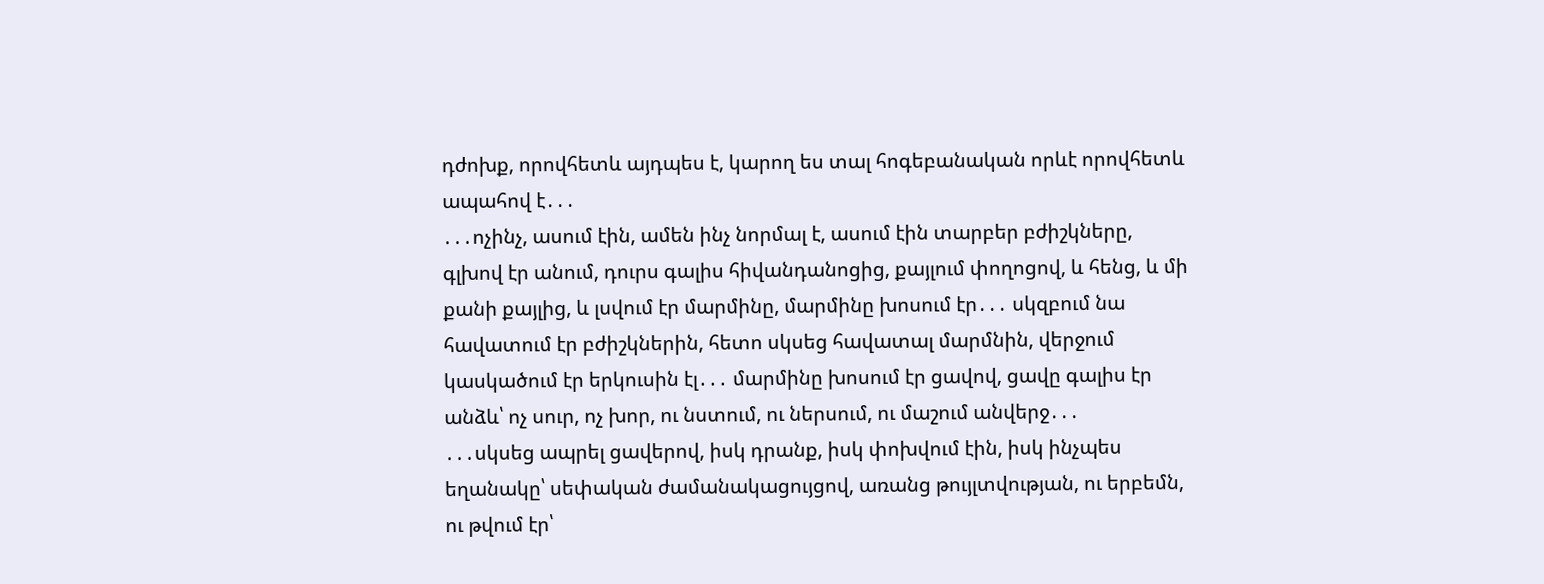դժոխք, որովհետև այդպես է, կարող ես տալ հոգեբանական որևէ որովհետև ապահով է․․․
․․․ոչինչ, ասում էին, ամեն ինչ նորմալ է, ասում էին տարբեր բժիշկները, գլխով էր անում, դուրս գալիս հիվանդանոցից, քայլում փողոցով, և հենց, և մի քանի քայլից, և լսվում էր մարմինը, մարմինը խոսում էր․․․ սկզբում նա հավատում էր բժիշկներին, հետո սկսեց հավատալ մարմնին, վերջում կասկածում էր երկուսին էլ․․․ մարմինը խոսում էր ցավով, ցավը գալիս էր անձև՝ ոչ սուր, ոչ խոր, ու նստում, ու ներսում, ու մաշում անվերջ․․․
․․․սկսեց ապրել ցավերով, իսկ դրանք, իսկ փոխվում էին, իսկ ինչպես եղանակը՝ սեփական ժամանակացույցով, առանց թույլտվության, ու երբեմն, ու թվում էր՝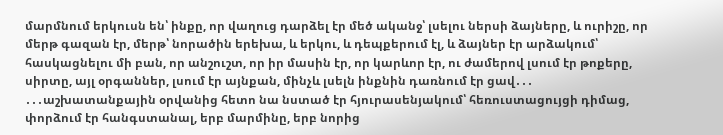մարմնում երկուսն են՝ ինքը, որ վաղուց դարձել էր մեծ ականջ՝ լսելու ներսի ձայները, և ուրիշը, որ մերթ գազան էր, մերթ՝ նորածին երեխա, և երկու, և դեպքերում էլ, և ձայներ էր արձակում՝ հասկացնելու մի բան, որ անշուշտ, որ իր մասին էր, որ կարևոր էր, ու ժամերով լսում էր թոքերը, սիրտը, այլ օրգաններ, լսում էր այնքան, մինչև լսելն ինքնին դառնում էր ցավ․․․
․․․աշխատանքային օրվանից հետո նա նստած էր հյուրասենյակում՝ հեռուստացույցի դիմաց, փորձում էր հանգստանալ, երբ մարմինը, երբ նորից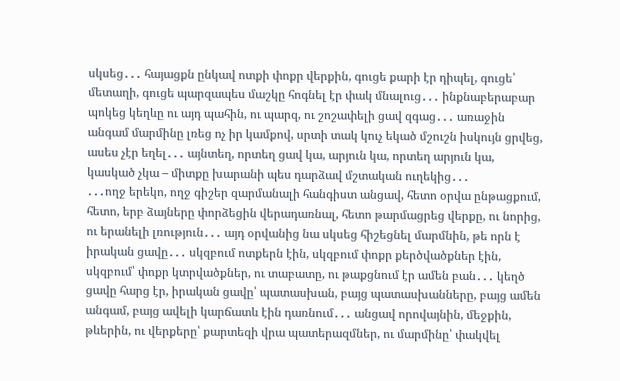սկսեց․․․ հայացքն ընկավ ոտքի փոքր վերքին, գուցե քարի էր դիպել, գուցե՝ մետաղի, գուցե պարզապես մաշկը հոգնել էր փակ մնալուց․․․ ինքնաբերաբար պոկեց կեղևը ու այդ պահին, ու պարզ, ու շոշափելի ցավ զգաց․․․ առաջին անգամ մարմինը լռեց ոչ իր կամքով, սրտի տակ կուչ եկած մշուշն իսկույն ցրվեց, ասես չէր եղել․․․ այնտեղ, որտեղ ցավ կա, արյուն կա, որտեղ արյուն կա, կասկած չկա – միտքը խարանի պես դարձավ մշտական ուղեկից․․․
․․․ողջ երեկո, ողջ գիշեր զարմանալի հանգիստ անցավ, հետո օրվա ընթացքում, հետո, երբ ձայները փորձեցին վերադառնալ, հետո թարմացրեց վերքը, ու նորից, ու երանելի լռություն․․․ այդ օրվանից նա սկսեց հիշեցնել մարմնին, թե որն է իրական ցավը․․․ սկզբում ոտքերն էին, սկզբում փոքր քերծվածքներ էին, սկզբում՝ փոքր կտրվածքներ, ու տաբատը, ու թաքցնում էր ամեն բան․․․ կեղծ ցավը հարց էր, իրական ցավը՝ պատասխան, բայց պատասխանները, բայց ամեն անգամ, բայց ավելի կարճատև էին դառնում․․․ անցավ որովայնին, մեջքին, թևերին, ու վերքերը՝ քարտեզի վրա պատերազմներ, ու մարմինը՝ փակվել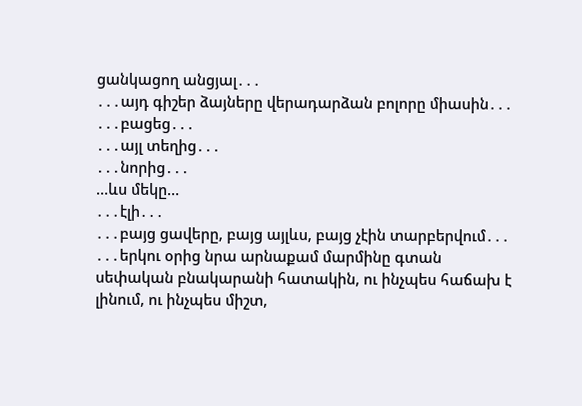ցանկացող անցյալ․․․
․․․այդ գիշեր ձայները վերադարձան բոլորը միասին․․․
․․․բացեց․․․
․․․այլ տեղից․․․
․․․նորից․․․
…ևս մեկը…
․․․էլի․․․
․․․բայց ցավերը, բայց այլևս, բայց չէին տարբերվում․․․
․․․երկու օրից նրա արնաքամ մարմինը գտան սեփական բնակարանի հատակին, ու ինչպես հաճախ է լինում, ու ինչպես միշտ,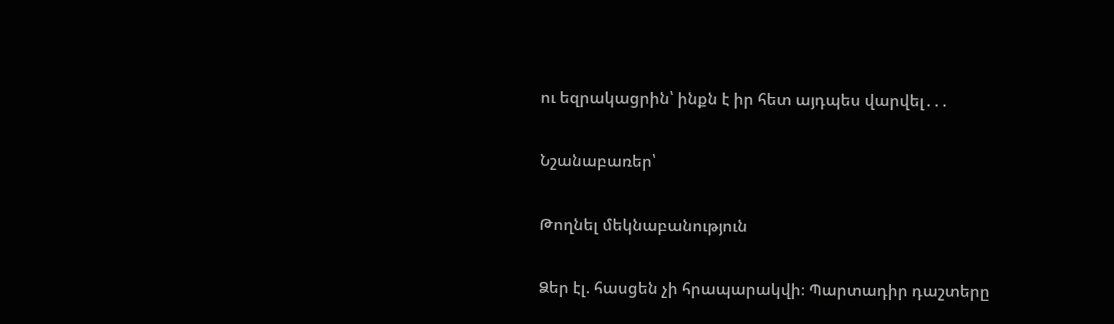ու եզրակացրին՝ ինքն է իր հետ այդպես վարվել․․․

Նշանաբառեր՝

Թողնել մեկնաբանություն

Ձեր էլ. հասցեն չի հրապարակվի։ Պարտադիր դաշտերը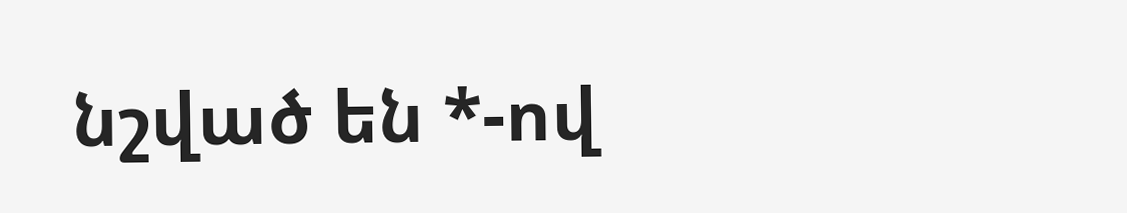նշված են *-ով